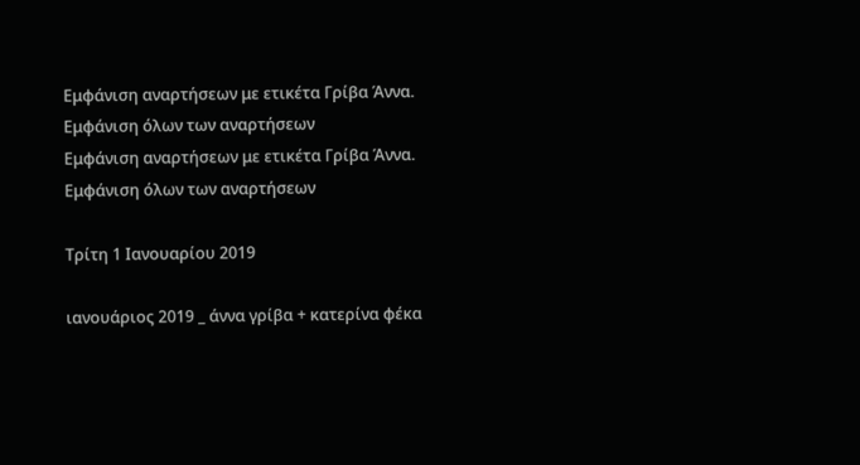Εμφάνιση αναρτήσεων με ετικέτα Γρίβα Άννα. Εμφάνιση όλων των αναρτήσεων
Εμφάνιση αναρτήσεων με ετικέτα Γρίβα Άννα. Εμφάνιση όλων των αναρτήσεων

Τρίτη 1 Ιανουαρίου 2019

ιανουάριος 2019 _ άννα γρίβα + κατερίνα φέκα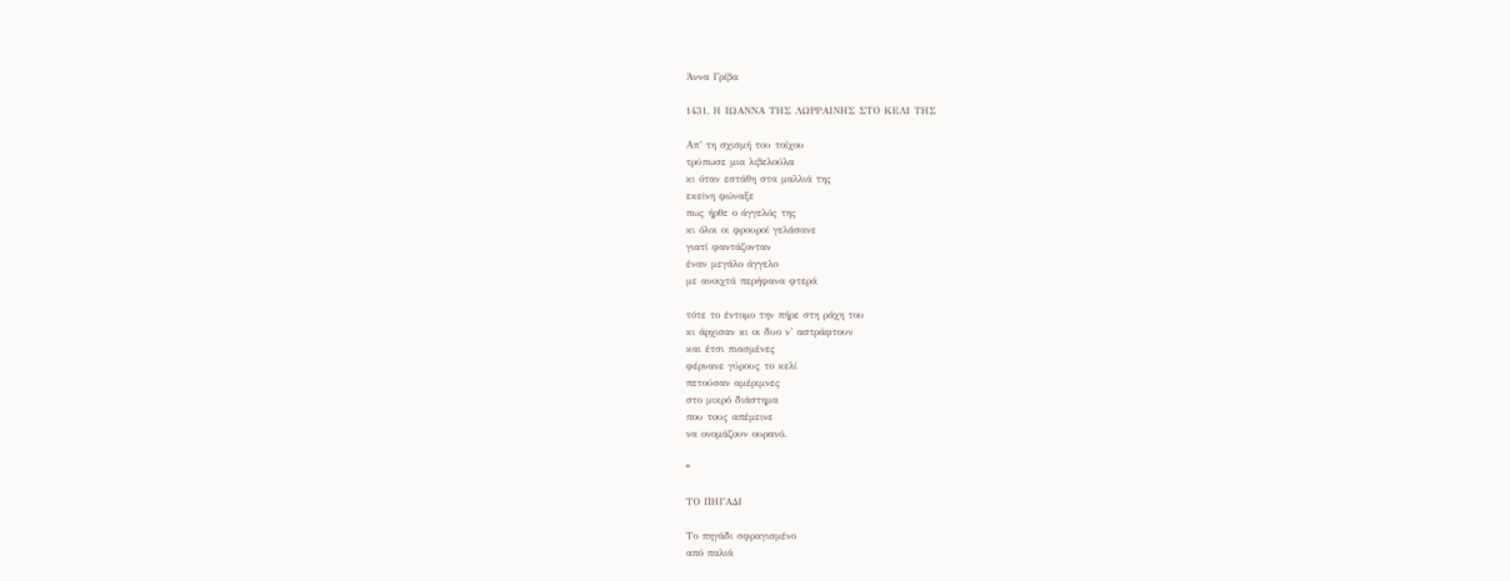Άννα Γρίβα

1431, Η ΙΩΑΝΝΑ ΤΗΣ ΛΩΡΡΑΙΝΗΣ ΣΤΟ ΚΕΛΙ ΤΗΣ

Απ’ τη σχισμή του τοίχου
τρύπωσε μια λιβελούλα
κι όταν εστάθη στα μαλλιά της
εκείνη φώναξε
πως ήρθε ο άγγελός της
κι όλοι οι φρουροί γελάσανε
γιατί φαντάζονταν
έναν μεγάλο άγγελο
με ανοιχτά περήφανα φτερά

τότε το έντομο την πήρε στη ράχη του
κι άρχισαν κι οι δυο ν’ αστράφτουν
και έτσι πιασμένες
φέρνανε γύρους το κελί
πετούσαν αμέριμνες
στο μικρό διάστημα
που τους απέμεινε
να ονομάζουν ουρανό.

*

ΤΟ ΠΗΓΑΔΙ

Το πηγάδι σφραγισμένο
από παλιά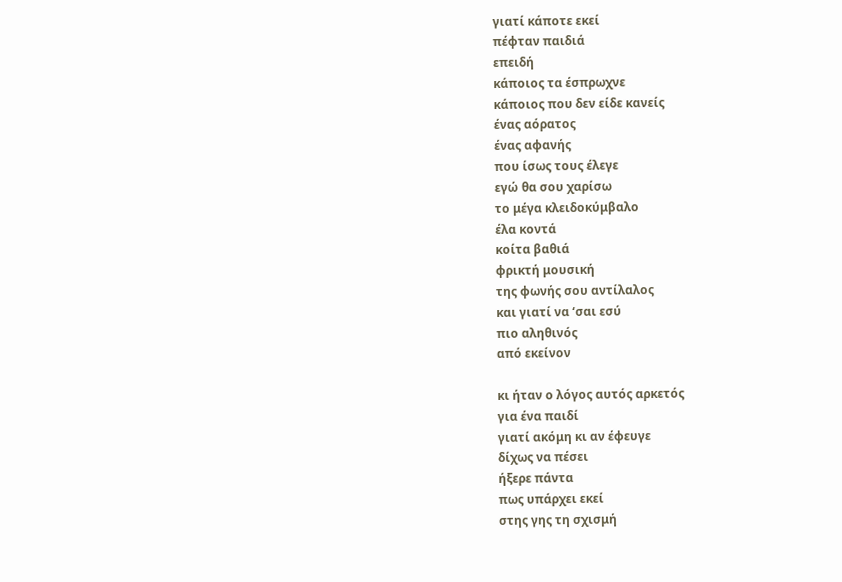γιατί κάποτε εκεί
πέφταν παιδιά
επειδή
κάποιος τα έσπρωχνε
κάποιος που δεν είδε κανείς
ένας αόρατος
ένας αφανής
που ίσως τους έλεγε
εγώ θα σου χαρίσω
το μέγα κλειδοκύμβαλο
έλα κοντά
κοίτα βαθιά
φρικτή μουσική
της φωνής σου αντίλαλος
και γιατί να ‘σαι εσύ
πιο αληθινός
από εκείνον

κι ήταν ο λόγος αυτός αρκετός
για ένα παιδί
γιατί ακόμη κι αν έφευγε
δίχως να πέσει
ήξερε πάντα
πως υπάρχει εκεί
στης γης τη σχισμή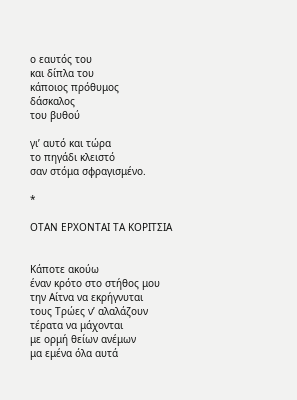ο εαυτός του
και δίπλα του
κάποιος πρόθυμος
δάσκαλος
του βυθού

γι’ αυτό και τώρα
το πηγάδι κλειστό
σαν στόμα σφραγισμένο.

*

ΟΤΑΝ ΕΡΧΟΝΤΑΙ ΤΑ ΚΟΡΙΤΣΙΑ


Κάποτε ακούω
έναν κρότο στο στήθος μου
την Αίτνα να εκρήγνυται
τους Τρώες ν’ αλαλάζουν
τέρατα να μάχονται
με ορμή θείων ανέμων
μα εμένα όλα αυτά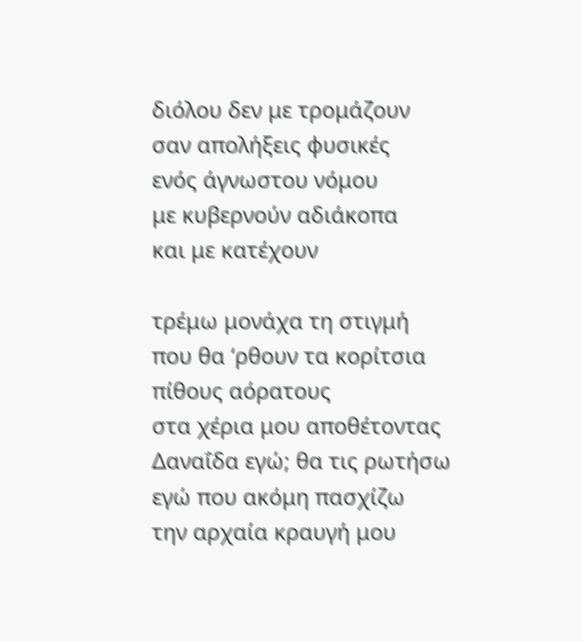διόλου δεν με τρομάζουν
σαν απολήξεις φυσικές
ενός άγνωστου νόμου
με κυβερνούν αδιάκοπα
και με κατέχουν

τρέμω μονάχα τη στιγμή
που θα ‘ρθουν τα κορίτσια
πίθους αόρατους
στα χέρια μου αποθέτοντας
Δαναΐδα εγώ; θα τις ρωτήσω
εγώ που ακόμη πασχίζω
την αρχαία κραυγή μου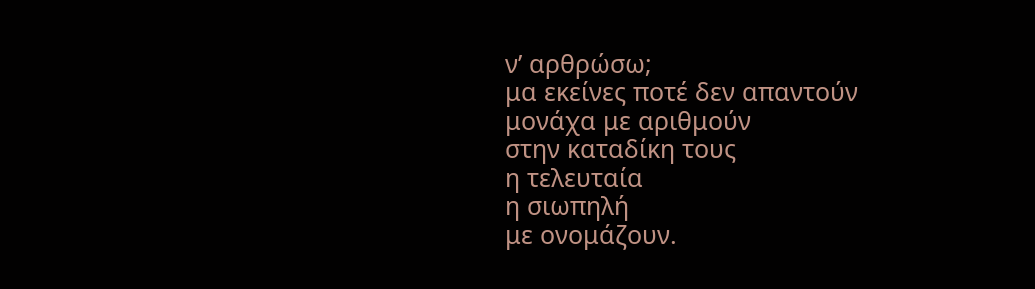ν’ αρθρώσω;
μα εκείνες ποτέ δεν απαντούν
μονάχα με αριθμούν
στην καταδίκη τους
η τελευταία
η σιωπηλή
με ονομάζουν.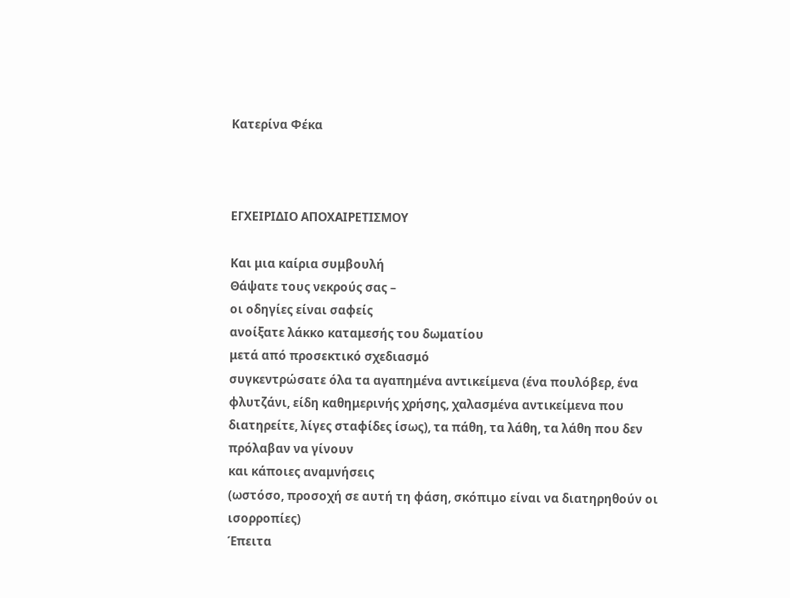Κατερίνα Φέκα



ΕΓΧΕΙΡΙΔΙΟ ΑΠΟΧΑΙΡΕΤΙΣΜΟΥ

Και μια καίρια συμβουλή
Θάψατε τους νεκρούς σας –
οι οδηγίες είναι σαφείς
ανοίξατε λάκκο καταμεσής του δωματίου
μετά από προσεκτικό σχεδιασμό
συγκεντρώσατε όλα τα αγαπημένα αντικείμενα (ένα πουλόβερ, ένα φλυτζάνι, είδη καθημερινής χρήσης, χαλασμένα αντικείμενα που διατηρείτε, λίγες σταφίδες ίσως), τα πάθη, τα λάθη, τα λάθη που δεν πρόλαβαν να γίνουν
και κάποιες αναμνήσεις
(ωστόσο, προσοχή σε αυτή τη φάση, σκόπιμο είναι να διατηρηθούν οι ισορροπίες)
Έπειτα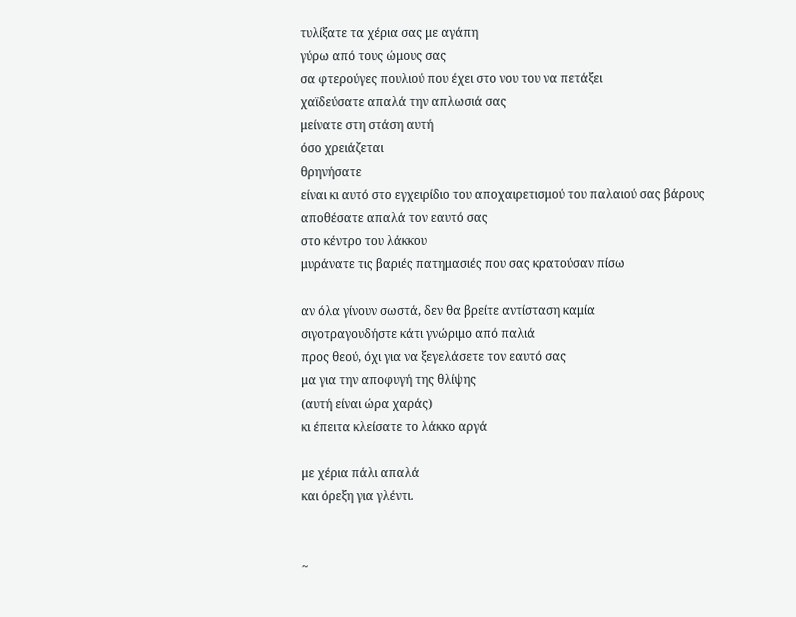τυλίξατε τα χέρια σας με αγάπη
γύρω από τους ώμους σας
σα φτερούγες πουλιού που έχει στο νου του να πετάξει
χαϊδεύσατε απαλά την απλωσιά σας
μείνατε στη στάση αυτή
όσο χρειάζεται
θρηνήσατε
είναι κι αυτό στο εγχειρίδιο του αποχαιρετισμού του παλαιού σας βάρους
αποθέσατε απαλά τον εαυτό σας
στο κέντρο του λάκκου
μυράνατε τις βαριές πατημασιές που σας κρατούσαν πίσω

αν όλα γίνουν σωστά, δεν θα βρείτε αντίσταση καμία
σιγοτραγουδήστε κάτι γνώριμο από παλιά
προς θεού, όχι για να ξεγελάσετε τον εαυτό σας
μα για την αποφυγή της θλίψης
(αυτή είναι ώρα χαράς)
κι έπειτα κλείσατε το λάκκο αργά

με χέρια πάλι απαλά
και όρεξη για γλέντι.


~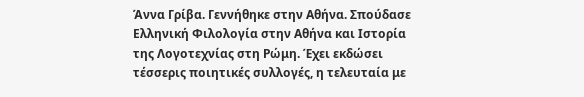Άννα Γρίβα. Γεννήθηκε στην Αθήνα. Σπούδασε Ελληνική Φιλολογία στην Αθήνα και Ιστορία της Λογοτεχνίας στη Ρώμη. Έχει εκδώσει τέσσερις ποιητικές συλλογές, η τελευταία με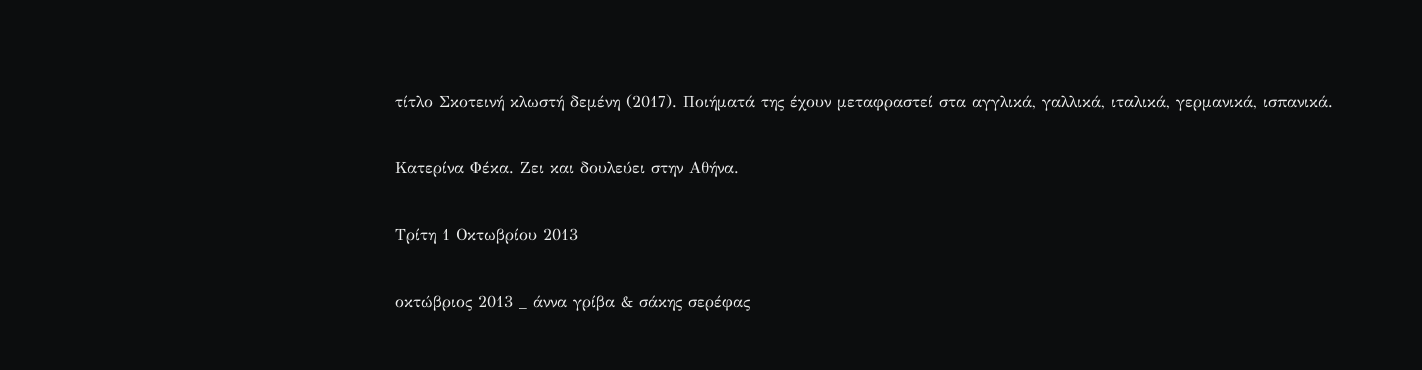τίτλο Σκοτεινή κλωστή δεμένη (2017). Ποιήματά της έχουν μεταφραστεί στα αγγλικά, γαλλικά, ιταλικά, γερμανικά, ισπανικά.

Κατερίνα Φέκα. Ζει και δουλεύει στην Αθήνα.

Τρίτη 1 Οκτωβρίου 2013

οκτώβριος 2013 _ άννα γρίβα & σάκης σερέφας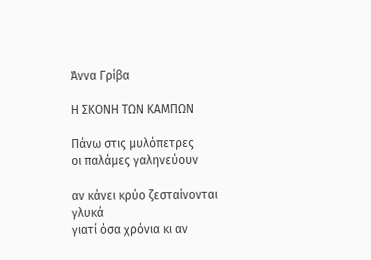Άννα Γρίβα

Η ΣΚΟΝΗ ΤΩΝ ΚΑΜΠΩΝ

Πάνω στις μυλόπετρες
οι παλάμες γαληνεύουν

αν κάνει κρύο ζεσταίνονται γλυκά
γιατί όσα χρόνια κι αν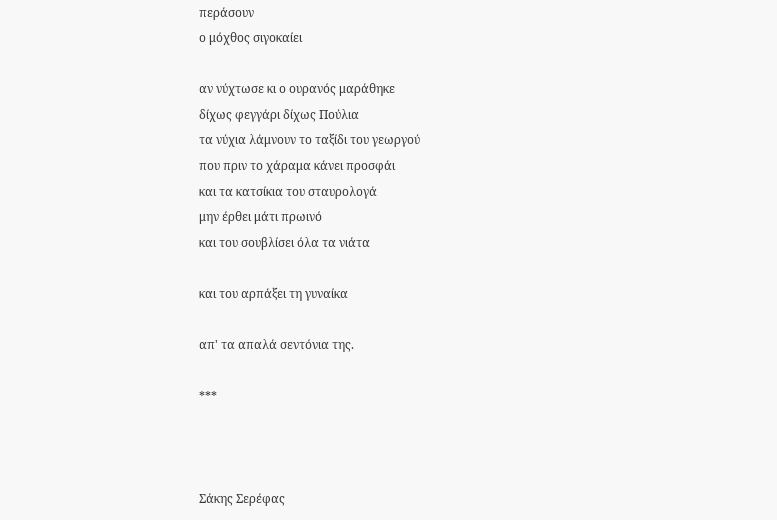περάσουν
ο μόχθος σιγοκαίει

αν νύχτωσε κι ο ουρανός μαράθηκε
δίχως φεγγάρι δίχως Πούλια
τα νύχια λάμνουν το ταξίδι του γεωργού
που πριν το χάραμα κάνει προσφάι
και τα κατσίκια του σταυρολογά
μην έρθει μάτι πρωινό
και του σουβλίσει όλα τα νιάτα

και του αρπάξει τη γυναίκα

απ' τα απαλά σεντόνια της.

***



Σάκης Σερέφας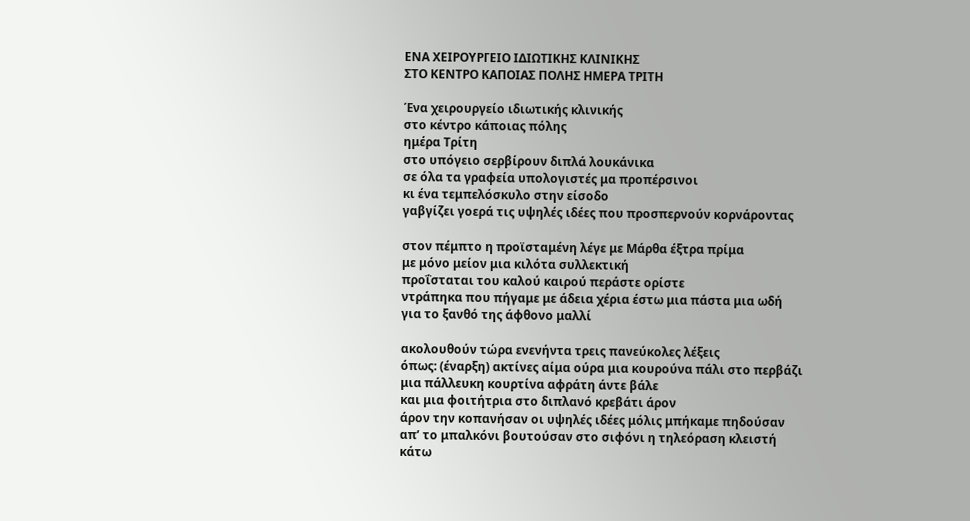ΕΝΑ ΧΕΙΡΟΥΡΓΕΙΟ ΙΔΙΩΤΙΚΗΣ ΚΛΙΝΙΚΗΣ
ΣΤΟ ΚΕΝΤΡΟ ΚΑΠΟΙΑΣ ΠΟΛΗΣ ΗΜΕΡΑ ΤΡΙΤΗ

Ένα χειρουργείο ιδιωτικής κλινικής
στο κέντρο κάποιας πόλης
ημέρα Τρίτη
στο υπόγειο σερβίρουν διπλά λουκάνικα
σε όλα τα γραφεία υπολογιστές μα προπέρσινοι
κι ένα τεμπελόσκυλο στην είσοδο
γαβγίζει γοερά τις υψηλές ιδέες που προσπερνούν κορνάροντας

στον πέμπτο η προϊσταμένη λέγε με Μάρθα έξτρα πρίμα
με μόνο μείον μια κιλότα συλλεκτική
προΐσταται του καλού καιρού περάστε ορίστε
ντράπηκα που πήγαμε με άδεια χέρια έστω μια πάστα μια ωδή
για το ξανθό της άφθονο μαλλί

ακολουθούν τώρα ενενήντα τρεις πανεύκολες λέξεις
όπως: (έναρξη) ακτίνες αίμα ούρα μια κουρούνα πάλι στο περβάζι
μια πάλλευκη κουρτίνα αφράτη άντε βάλε
και μια φοιτήτρια στο διπλανό κρεβάτι άρον
άρον την κοπανήσαν οι υψηλές ιδέες μόλις μπήκαμε πηδούσαν
απ’ το μπαλκόνι βουτούσαν στο σιφόνι η τηλεόραση κλειστή
κάτω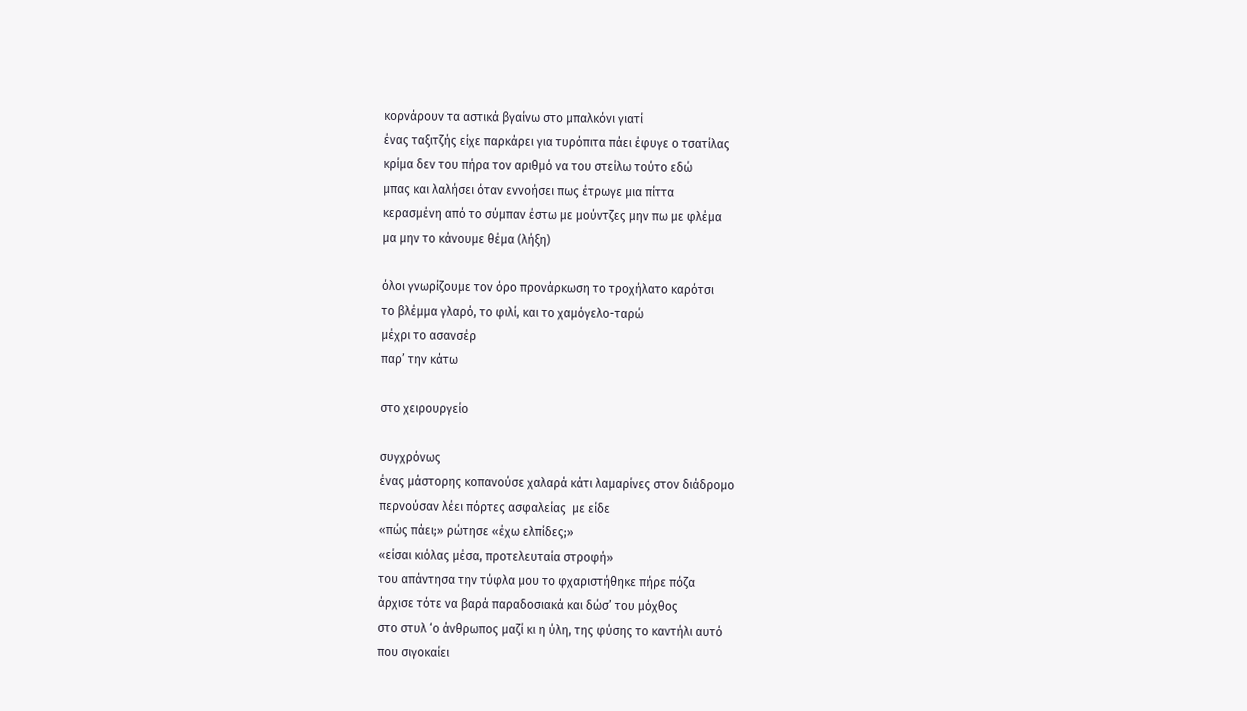κορνάρουν τα αστικά βγαίνω στο μπαλκόνι γιατί
ένας ταξιτζής είχε παρκάρει για τυρόπιτα πάει έφυγε ο τσατίλας
κρίμα δεν του πήρα τον αριθμό να του στείλω τούτο εδώ
μπας και λαλήσει όταν εννοήσει πως έτρωγε μια πίττα
κερασμένη από το σύμπαν έστω με μούντζες μην πω με φλέμα
μα μην το κάνουμε θέμα (λήξη)

όλοι γνωρίζουμε τον όρο προνάρκωση το τροχήλατο καρότσι
το βλέμμα γλαρό, το φιλί, και το χαμόγελο-ταρώ
μέχρι το ασανσέρ
παρ’ την κάτω

στο χειρουργείο

συγχρόνως
ένας μάστορης κοπανούσε χαλαρά κάτι λαμαρίνες στον διάδρομο
περνούσαν λέει πόρτες ασφαλείας  με είδε
«πώς πάει;» ρώτησε «έχω ελπίδες;»
«είσαι κιόλας μέσα, προτελευταία στροφή»
του απάντησα την τύφλα μου το φχαριστήθηκε πήρε πόζα
άρχισε τότε να βαρά παραδοσιακά και δώσ’ του μόχθος
στο στυλ ‘ο άνθρωπος μαζί κι η ύλη, της φύσης το καντήλι αυτό
που σιγοκαίει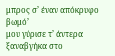μπρος σ’ έναν απόκρυφο βωμό’
μου γύρισε τ’ άντερα
ξαναβγήκα στο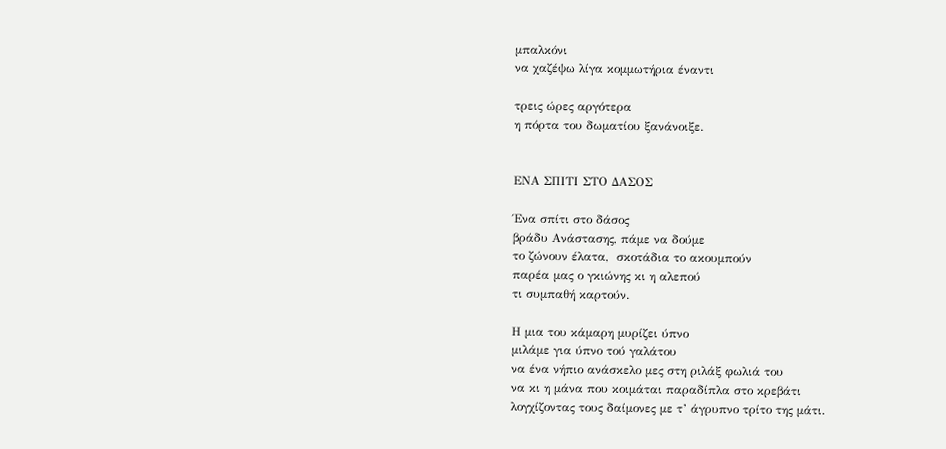μπαλκόνι
να χαζέψω λίγα κομμωτήρια έναντι

τρεις ώρες αργότερα
η πόρτα του δωματίου ξανάνοιξε.


ΕΝΑ ΣΠΙΤΙ ΣΤΟ ΔΑΣΟΣ

Ένα σπίτι στο δάσος
βράδυ Ανάστασης, πάμε να δούμε
το ζώνουν έλατα,  σκοτάδια το ακουμπούν
παρέα μας ο γκιώνης κι η αλεπού
τι συμπαθή καρτούν.

Η μια του κάμαρη μυρίζει ύπνο
μιλάμε για ύπνο τού γαλάτου
να ένα νήπιο ανάσκελο μες στη ριλάξ φωλιά του
να κι η μάνα που κοιμάται παραδίπλα στο κρεβάτι
λογχίζοντας τους δαίμονες με τ’ άγρυπνο τρίτο της μάτι.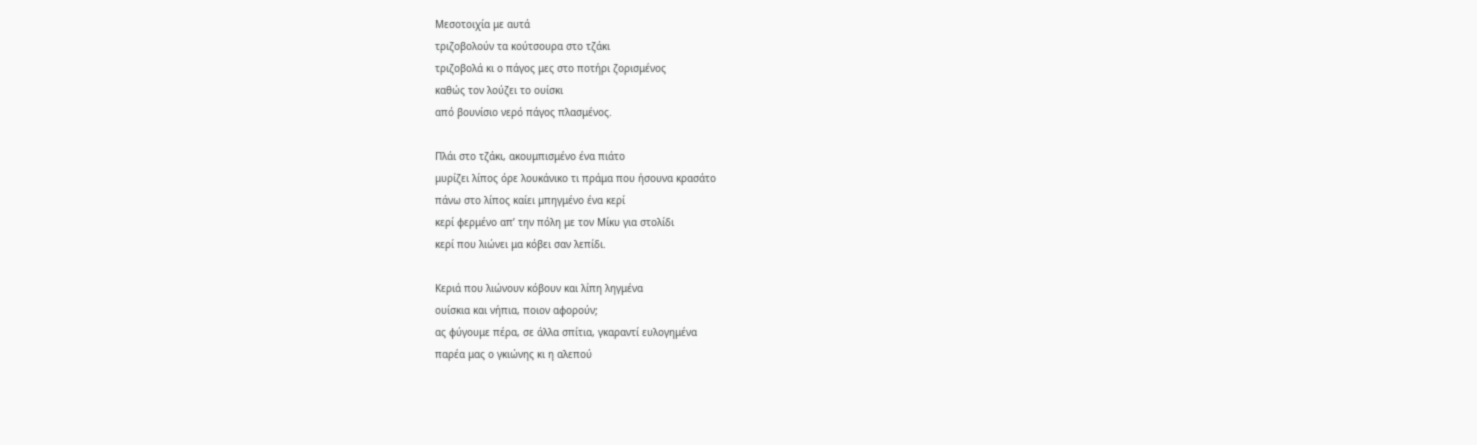Μεσοτοιχία με αυτά
τριζοβολούν τα κούτσουρα στο τζάκι
τριζοβολά κι ο πάγος μες στο ποτήρι ζορισμένος
καθώς τον λούζει το ουίσκι
από βουνίσιο νερό πάγος πλασμένος.

Πλάι στο τζάκι, ακουμπισμένο ένα πιάτο
μυρίζει λίπος όρε λουκάνικο τι πράμα που ήσουνα κρασάτο
πάνω στο λίπος καίει μπηγμένο ένα κερί
κερί φερμένο απ’ την πόλη με τον Μίκυ για στολίδι
κερί που λιώνει μα κόβει σαν λεπίδι.

Κεριά που λιώνουν κόβουν και λίπη ληγμένα
ουίσκια και νήπια, ποιον αφορούν;
ας φύγουμε πέρα, σε άλλα σπίτια, γκαραντί ευλογημένα
παρέα μας ο γκιώνης κι η αλεπού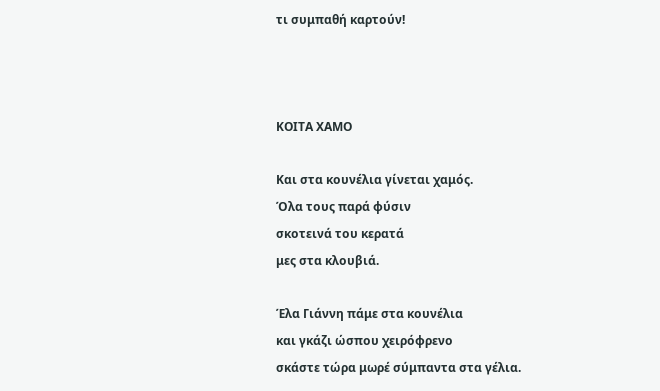τι συμπαθή καρτούν!



ΚΟΙΤΑ ΧΑΜΟ

Και στα κουνέλια γίνεται χαμός.
Όλα τους παρά φύσιν
σκοτεινά του κερατά
μες στα κλουβιά.

Έλα Γιάννη πάμε στα κουνέλια
και γκάζι ώσπου χειρόφρενο
σκάστε τώρα μωρέ σύμπαντα στα γέλια.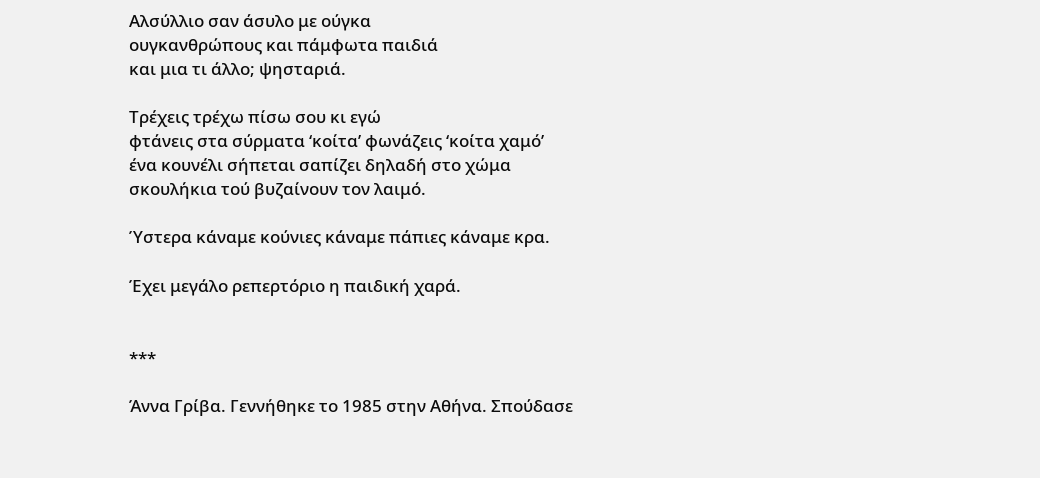Αλσύλλιο σαν άσυλο με ούγκα
ουγκανθρώπους και πάμφωτα παιδιά
και μια τι άλλο; ψησταριά.

Τρέχεις τρέχω πίσω σου κι εγώ
φτάνεις στα σύρματα ‘κοίτα’ φωνάζεις ‘κοίτα χαμό’
ένα κουνέλι σήπεται σαπίζει δηλαδή στο χώμα
σκουλήκια τού βυζαίνουν τον λαιμό.

Ύστερα κάναμε κούνιες κάναμε πάπιες κάναμε κρα.

Έχει μεγάλο ρεπερτόριο η παιδική χαρά.


***

Άννα Γρίβα. Γεννήθηκε το 1985 στην Αθήνα. Σπούδασε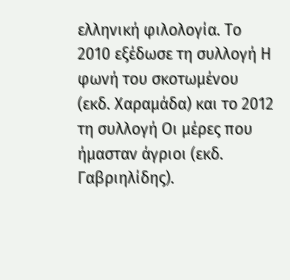ελληνική φιλολογία. Το 2010 εξέδωσε τη συλλογή Η φωνή του σκοτωμένου (εκδ. Χαραμάδα) και το 2012 τη συλλογή Οι μέρες που ήμασταν άγριοι (εκδ. Γαβριηλίδης).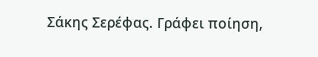Σάκης Σερέφας. Γράφει ποίηση,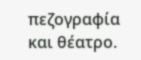πεζογραφία και θέατρο.